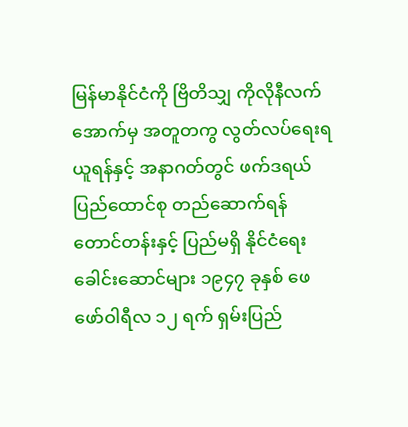မြန်မာနိုင်ငံကို ဗြိတိသျှ ကိုလိုနီလက်အောက်မှ အတူတကွ လွတ်လပ်ရေးရယူရန်နှင့် အနာဂတ်တွင် ဖက်ဒရယ်ပြည်ထောင်စု တည်ဆောက်ရန် တောင်တန်းနှင့် ပြည်မရှိ နိုင်ငံရေးခေါင်းဆောင်များ ၁၉၄၇ ခုနှစ် ဖေဖော်ဝါရီလ ၁၂ ရက် ရှမ်းပြည်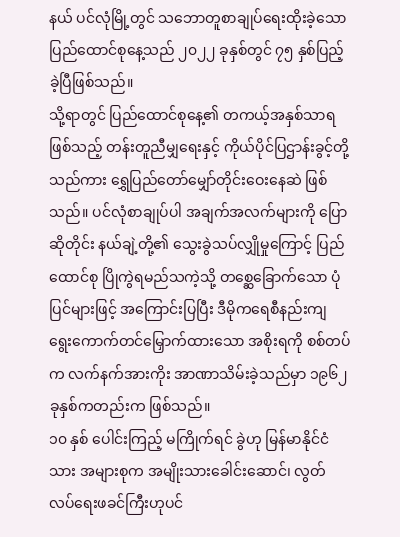နယ် ပင်လုံမြို့တွင် သဘောတူစာချုပ်ရေးထိုးခဲ့သော ပြည်ထောင်စုနေ့သည် ၂၀၂၂ ခုနှစ်တွင် ၇၅ နှစ်ပြည့်ခဲ့ပြီဖြစ်သည်။
သို့ရာတွင် ပြည်ထောင်စုနေ့၏ တကယ့်အနှစ်သာရဖြစ်သည့် တန်းတူညီမျှရေးနှင့် ကိုယ်ပိုင်ပြဌာန်းခွင့်တို့သည်ကား ရွှေပြည်တော်မျှော်တိုင်းဝေးနေဆဲ ဖြစ်သည်။ ပင်လုံစာချုပ်ပါ အချက်အလက်များကို ပြောဆိုတိုင်း နယ်ချဲ့တို့၏ သွေးခွဲသပ်လျှိုမှုကြောင့် ပြည်ထောင်စု ပြိုကွဲရမည်သကဲ့သို့ တစ္ဆေခြောက်သော ပုံပြင်များဖြင့် အကြောင်းပြပြီး ဒီမိုကရေစီနည်းကျ ရွေးကောက်တင်မြှောက်ထားသော အစိုးရကို စစ်တပ်က လက်နက်အားကိုး အာဏာသိမ်းခဲ့သည်မှာ ၁၉၆၂ ခုနှစ်ကတည်းက ဖြစ်သည်။
၁၀ နှစ် ပေါင်းကြည့် မကြိုက်ရင် ခွဲဟု မြန်မာနိုင်ငံသား အများစုက အမျိုးသားခေါင်းဆောင်၊ လွတ်လပ်ရေးဖခင်ကြီးဟုပင်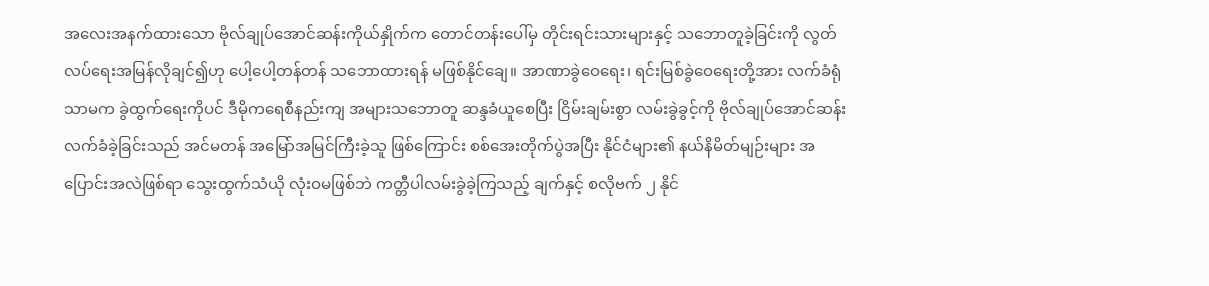အလေးအနက်ထားသော ဗိုလ်ချုပ်အောင်ဆန်းကိုယ်နှိုက်က တောင်တန်းပေါ်မှ တိုင်းရင်းသားများနှင့် သဘောတူခဲ့ခြင်းကို လွတ်လပ်ရေးအမြန်လိုချင်၍ဟု ပေါ့ပေါ့တန်တန် သဘောထားရန် မဖြစ်နိုင်ချေ။ အာဏာခွဲဝေရေး၊ ရင်းမြစ်ခွဲဝေရေးတို့အား လက်ခံရုံသာမက ခွဲထွက်ရေးကိုပင် ဒီမိုကရေစီနည်းကျ အများသဘောတူ ဆန္ဒခံယူစေပြီး ငြိမ်းချမ်းစွာ လမ်းခွဲခွင့်ကို ဗိုလ်ချုပ်အောင်ဆန်းလက်ခံခဲ့ခြင်းသည် အင်မတန် အမြော်အမြင်ကြီးခဲ့သူ ဖြစ်ကြောင်း စစ်အေးတိုက်ပွဲအပြီး နိုင်ငံများ၏ နယ်နိမိတ်မျဉ်းများ အပြောင်းအလဲဖြစ်ရာ သွေးထွက်သံယို လုံးဝမဖြစ်ဘဲ ကတ္တီပါလမ်းခွဲခဲ့ကြသည့် ချက်နှင့် စလိုဗက် ၂ နိုင်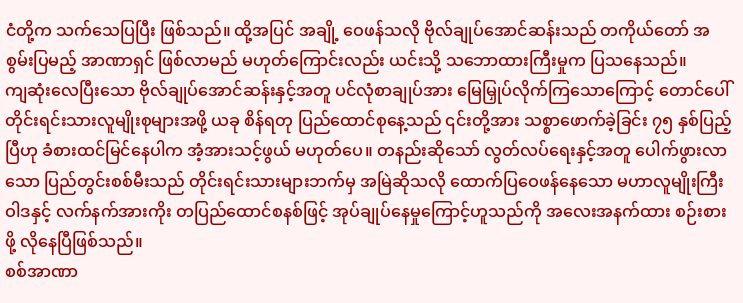ငံတို့က သက်သေပြပြီး ဖြစ်သည်။ ထို့အပြင် အချို့ ဝေဖန်သလို ဗိုလ်ချုပ်အောင်ဆန်းသည် တကိုယ်တော် အစွမ်းပြမည့် အာဏာရှင် ဖြစ်လာမည် မဟုတ်ကြောင်းလည်း ယင်းသို့ သဘောထားကြီးမှုက ပြသနေသည်။
ကျဆုံးလေပြီးသော ဗိုလ်ချုပ်အောင်ဆန်းနှင့်အတူ ပင်လုံစာချုပ်အား မြေမြှုပ်လိုက်ကြသောကြောင့် တောင်ပေါ် တိုင်းရင်းသားလူမျိုးစုများအဖို့ ယခု စိန်ရတု ပြည်ထောင်စုနေ့သည် ၎င်းတို့အား သစ္စာဖောက်ခဲ့ခြင်း ၇၅ နှစ်ပြည့်ပြီဟု ခံစားထင်မြင်နေပါက အံ့အားသင့်ဖွယ် မဟုတ်ပေ။ တနည်းဆိုသော် လွတ်လပ်ရေးနှင့်အတူ ပေါက်ဖွားလာသော ပြည်တွင်းစစ်မီးသည် တိုင်းရင်းသားများဘက်မှ အမြဲဆိုသလို ထောက်ပြဝေဖန်နေသော မဟာလူမျိုးကြီးဝါဒနှင့် လက်နက်အားကိုး တပြည်ထောင်စနစ်ဖြင့် အုပ်ချုပ်နေမှုကြောင့်ဟူသည်ကို အလေးအနက်ထား စဉ်းစားဖို့ လိုနေပြီဖြစ်သည်။
စစ်အာဏာ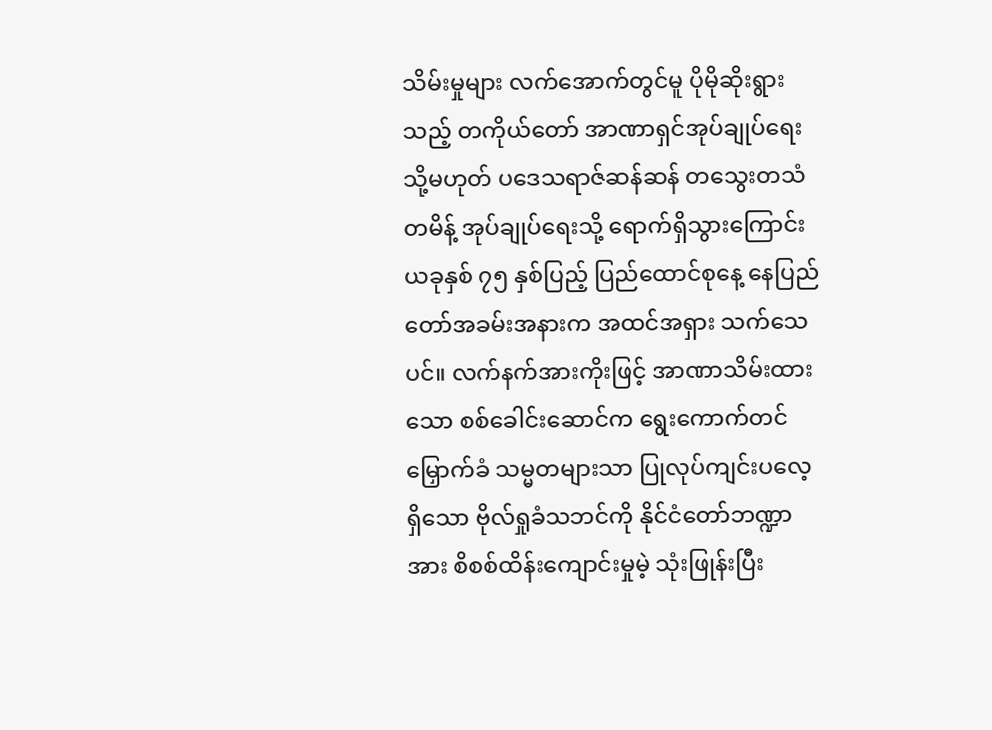သိမ်းမှုများ လက်အောက်တွင်မူ ပိုမိုဆိုးရွားသည့် တကိုယ်တော် အာဏာရှင်အုပ်ချုပ်ရေး သို့မဟုတ် ပဒေသရာဇ်ဆန်ဆန် တသွေးတသံတမိန့် အုပ်ချုပ်ရေးသို့ ရောက်ရှိသွားကြောင်း ယခုနှစ် ၇၅ နှစ်ပြည့် ပြည်ထောင်စုနေ့ နေပြည်တော်အခမ်းအနားက အထင်အရှား သက်သေပင်။ လက်နက်အားကိုးဖြင့် အာဏာသိမ်းထားသော စစ်ခေါင်းဆောင်က ရွေးကောက်တင်မြှောက်ခံ သမ္မတများသာ ပြုလုပ်ကျင်းပလေ့ရှိသော ဗိုလ်ရှုခံသဘင်ကို နိုင်ငံတော်ဘဏ္ဍာအား စိစစ်ထိန်းကျောင်းမှုမဲ့ သုံးဖြုန်းပြီး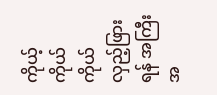ကိုယ့်ကိုယ်ကိုယ်လှည့်ဖြားရန် အကြီးအ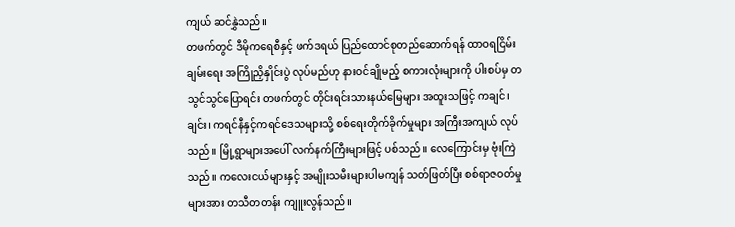ကျယ် ဆင်နွှဲသည်။
တဖက်တွင် ဒီမိုကရေစီနှင့် ဖက်ဒရယ် ပြည်ထောင်စုတည်ဆောက်ရန် ထာဝရငြိမ်းချမ်းရေး အကြိုညှိနှိုင်းပွဲ လုပ်မည်ဟု နားဝင်ချိုမည့် စကားလုံးများကို ပါးစပ်မှ တသွင်သွင်ပြောရင်း တဖက်တွင် တိုင်းရင်းသားနယ်မြေများ အထူးသဖြင့် ကချင်၊ ချင်း၊ ကရင်နီနှင့်ကရင်ဒေသများသို့ စစ်ရေးတိုက်ခိုက်မှုများ အကြီးအကျယ် လုပ်သည်။ မြို့ရွာများအပေါ် လက်နက်ကြီးများဖြင့် ပစ်သည်။ လေကြောင်းမှ ဗုံးကြဲသည်။ ကလေးငယ်များနှင့် အမျိုးသမီးများပါမကျန် သတ်ဖြတ်ပြီး စစ်ရာဇဝတ်မှုများအား တသီတတန်း ကျူးလွန်သည်။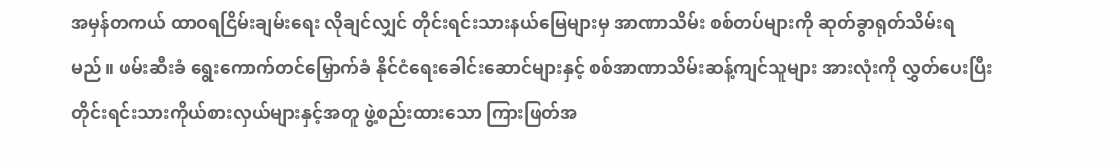အမှန်တကယ် ထာဝရငြိမ်းချမ်းရေး လိုချင်လျှင် တိုင်းရင်းသားနယ်မြေများမှ အာဏာသိမ်း စစ်တပ်များကို ဆုတ်ခွာရုတ်သိမ်းရမည်။ ဖမ်းဆီးခံ ရွေးကောက်တင်မြှောက်ခံ နိုင်ငံရေးခေါင်းဆောင်များနှင့် စစ်အာဏာသိမ်းဆန့်ကျင်သူများ အားလုံးကို လွှတ်ပေးပြီး တိုင်းရင်းသားကိုယ်စားလှယ်များနှင့်အတူ ဖွဲ့စည်းထားသော ကြားဖြတ်အ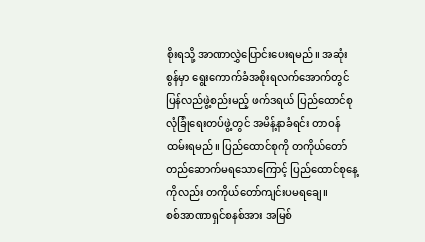စိုးရသို့ အာဏာလွှဲပြောင်းပေးရမည်။ အဆုံးစွန်မှာ ရွေးကောက်ခံအစိုးရလက်အောက်တွင် ပြန်လည်ဖွဲ့စည်းမည့် ဖက်ဒရယ် ပြည်ထောင်စု လုံခြုံရေးတပ်ဖွဲ့တွင် အမိန့်နာခံရင်း တာဝန်ထမ်းရမည်။ ပြည်ထောင်စုကို တကိုယ်တော် တည်ဆောက်မရသောကြောင့် ပြည်ထောင်စုနေ့ကိုလည်း တကိုယ်တော်ကျင်းပမရချေ။
စစ်အာဏာရှင်စနစ်အား အမြစ်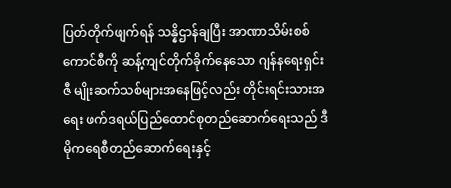ပြတ်တိုက်ဖျက်ရန် သန္နိဌာန်ချပြီး အာဏာသိမ်းစစ်ကောင်စီကို ဆန့်ကျင်တိုက်ခိုက်နေသော ဂျန်နရေးရှင်း ဇီ မျိုးဆက်သစ်များအနေဖြင့်လည်း တိုင်းရင်းသားအရေး ဖက်ဒရယ်ပြည်ထောင်စုတည်ဆောက်ရေးသည် ဒီမိုကရေစီတည်ဆောက်ရေးနှင့်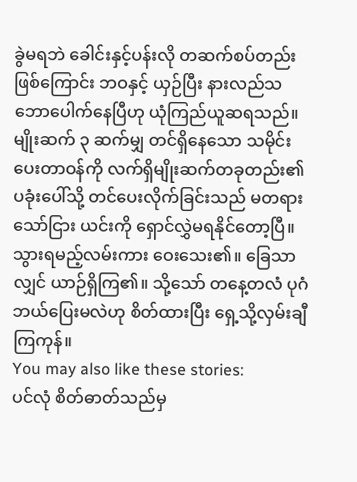ခွဲမရဘဲ ခေါင်းနှင့်ပန်းလို တဆက်စပ်တည်း ဖြစ်ကြောင်း ဘဝနှင့် ယှဉ်ပြီး နားလည်သဘောပေါက်နေပြီဟု ယုံကြည်ယူဆရသည်။ မျိုးဆက် ၃ ဆက်မျှ တင်ရှိနေသော သမိုင်းပေးတာဝန်ကို လက်ရှိမျိုးဆက်တခုတည်း၏ ပခုံးပေါ်သို့ တင်ပေးလိုက်ခြင်းသည် မတရားသော်ငြား ယင်းကို ရှောင်လွှဲမရနိုင်တော့ပြီ။
သွားရမည့်လမ်းကား ဝေးသေး၏။ ခြေသာလျှင် ယာဉ်ရှိကြ၏။ သို့သော် တနေ့တလံ ပုဂံဘယ်ပြေးမလဲဟု စိတ်ထားပြီး ရှေ့သို့လှမ်းချီကြကုန်။
You may also like these stories:
ပင်လုံ စိတ်ဓာတ်သည်မှ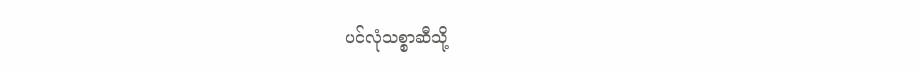ပင်လုံသစ္စာဆီသို့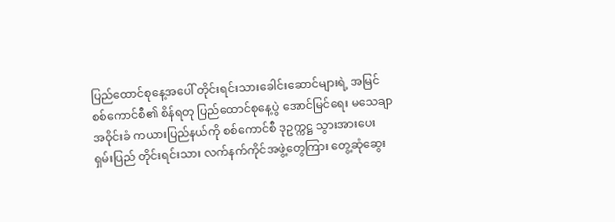ပြည်ထောင်စုနေ့အပေါ် တိုင်းရင်းသားခေါင်းဆောင်များရဲ့ အမြင်
စစ်ကောင်စီ၏ စိန်ရတု ပြည်ထောင်စုနေ့ပွဲ အောင်မြင်ရေး မသေချာ
အဝိုင်းခံ ကယားပြည်နယ်ကို စစ်ကောင်စီ ဒုဥက္ကဋ္ဌ သွားအားပေး
ရှမ်းပြည် တိုင်းရင်းသား လက်နက်ကိုင်အဖွဲ့တွေကြား တွေ့ဆုံဆွေး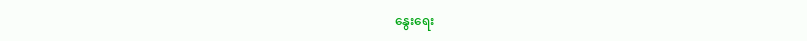နွေးရေး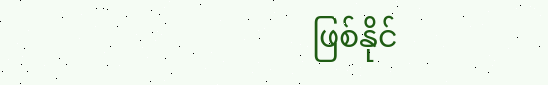ဖြစ်နိုင်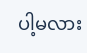ပါ့မလား